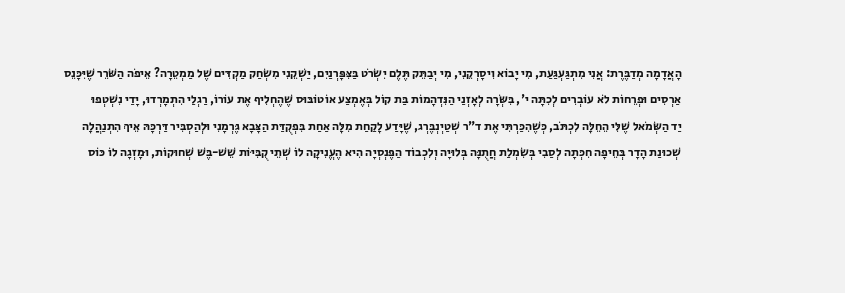הָאֲדָמָה מְדַבֶּרֶת: אֲנִי מִתְגַּעְגַּעַת, מִי יָבוֹא וִיסָרְקֵנִי, מִי יְבַתֵּק תֶּלֶם יִשְׂרֹט בַּצִּפָּרְנַיִם, יַשְׁקֵנִי מִשְׂחַק מַקְדִּים שֶׁל מַמְטֵרָה? אֵיפֹה הַשֹּׁרֵר שֶׁיִּכָּנֵס
אַרְסִים וּפְרֵחוֹת לֹא עוֹבְרִים לְכִתָּה י', בִּשְּׂרָה לְאָזְנַי הַנִּדְהָמוֹת בַּת קוֹל בְּאֶמְצַע אוֹטוֹבּוּס שֶׁהֶחְלִיף אֶת עוֹרוֹ, רַגְלַי הִתְמָרְדוּ, יָדַי נִשְׁטְפוּ
יַד הַשְּׂמֹאל שֶׁלִּי הֵחֵלָּה לִכְתֹּב, כְּשֶׁהִכַּרְתִּי אֶת ד"ר שְׁטַיְנְבֶּרְג, שֶׁיָּדַע לָקַחַת מִלָּה אַחַת בִּפְקֻדַּת הַצָּבָא גֶּרְמָנִי וּלְהַסְבִּיר דַּרְכָּהּ אֵיךְ הִתְנַהֲלָה
שְׁכוּנַת הָדָר בְּחֵיפָה חִכְּתָה לְסַבִי בְּשִׂמְלַת חֲתֻנָּה בְּלוּיָה וְלִכְבוֹד הַפֶּנְסְיָה הִיא הֶעֱנִיקָה לוֹ שְׁתֵי קֻבִּיּוֹת שֵׁשׁ-בֶּשׁ שְׁחוּקוֹת, וּמָזְגָה לוֹ כּוֹס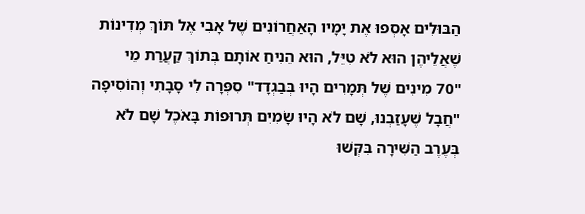הַבּוּלִים אָסְפוּ אֶת יָמָיו הָאַחֲרוֹנִים שֶׁל אָבִי אֶל תּוֹךְ מְדִינוֹת שֶׁאֲלֵיהֶן הוּא לֹא טִיֵּל, הוּא הֵנִיחַ אוֹתָם בְּתוֹךְ קַעֲרַת מֵי
"70 מִינִים שֶׁל תְּמָרִים הָיוּ בְּבַגְדָד" סִפְּרָה לִי סָבָתִי וְהוֹסִיפָה "חֲבָל שֶׁעָזַבְנוּ, שָׁם לֹא הָיוּ שָׂמִיִם תְּרוּפוֹת בָּאֹכֶל שָׁם לֹא
בְּעֶרֶב הַשִּׁירָה בִּקְּשׁוּ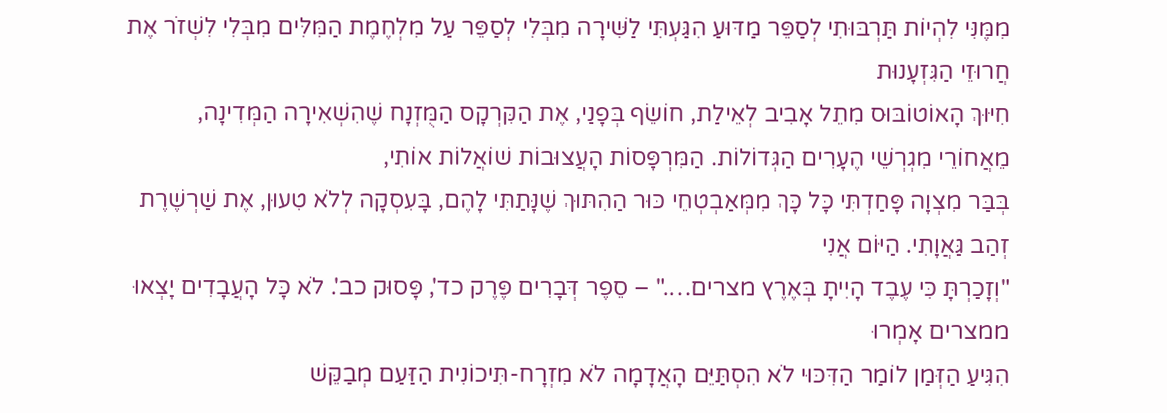מִמֶּנִּי לִהְיוֹת תַּרְבּוּתִי לְסַפֵּר מַדּוּעַ הִגַּעְתִּי לַשִּׁירָה מִבְּלִי לְסַפֵּר עַל מִלְחֶמֶת הַמִּלִּים מִבְּלִי לִשְׁזֹר אֶת חֲרוּזֵי הַגִּזְעָנוּת
חִיּוּךְ הָאוֹטוֹבּוּס מִתֵל אָבִיב לְאֵילַת, חוֹשֵׂף בְּפָנַי, אֶת הַקִּרְקָס הַמֻּזְנָח שֶׁהִשְׁאִירָה הַמְּדִינָה, מֵאֲחוֹרֵי מִגְרְשֵׁי הֶעָרִים הַגְּדוֹלוֹת. הַמִּרְפָּסוֹת הָעֲצוּבוֹת שׁוֹאֲלוֹת אוֹתִי,
בְּבַּר מִצְוָה פָּחַדְתִּי כָּל כָּךְ מִמְּאַבְטְחֵי כּוּר הַהִתּוּךְ שֶׁנָּתַתִּי לָהֶם, בָּעִסְקָה לְלֹא טִעוּן, אֶת שַׁרְשֶׁרֶת זְהַב גַּאֲוָתִי. הַיּוֹם אֲנִי
"וְזָכַרְתָּ כִּי עֶבֶד הָיִיתָ בְּאֶרֶץ מצרים…." – סֵפֶר דְּבָרִים פֶּרֶק כד', פָּסוּק כב'. לֹא כָּל הָעֲבָדִים יָצְאוּ ממצרים אָמְרוּ
הִגִּיעַ הַזְּמַן לוֹמַר הַדִּכּוּי לֹא הִסְתַּיֵּם הָאֲדָמָה לֹא מִזְרָח-תִּיכוֹנִית הַזַּעַם מְבַקֵּשׁ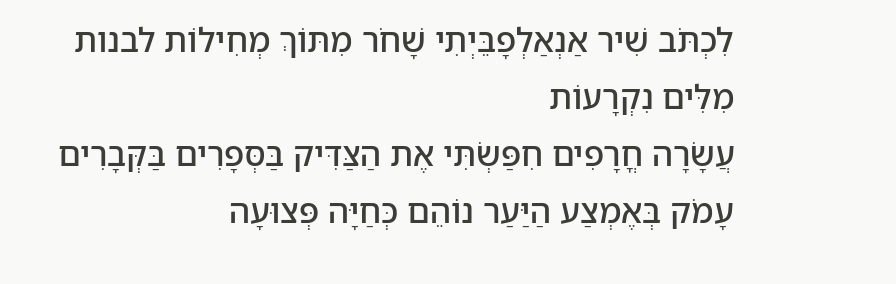לִכְתֹּב שִׁיר אַנְאַלְפָבֵּיְתִי שָׁחֹר מִתּוֹךְ מְחִילוֹת לבנות מִלִּים נִקְרָעוֹת
עֲשָׂרָה חֳרָפִים חִפַּשְׂתִּי אֶת הַצַּדִּיק בַּסְּפָרִים בַּקְּבָרִים עָמֹק בְּאֶמְצַע הַיַּעַר נוֹהֵם כְּחַיָּה פְּצוּעָה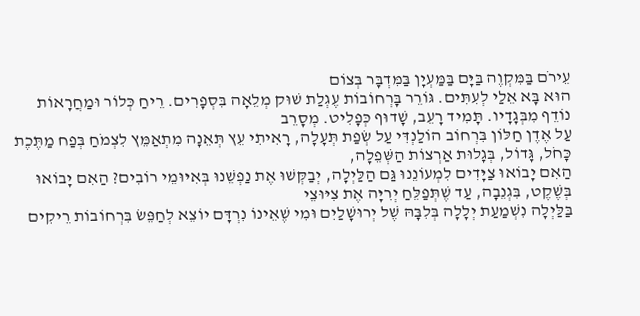עֵירֹם בַּמִּקְוֶה בַּיָּם בַּמַּעְיָן בַּמִּדְבָּר בְּצוֹם
הוּא בָּא אֵלַי לְעִתִּים. גּוֹרֵר בָּרְחוֹבוֹת עֶגְלַת שׁוּק מְלֵאָה בִּסְפָרִים. רֵיחַ כְּלוֹר וּמַחֲרָאוֹת נוֹדֵף מִבְּגָדָיו. תָּמִיד רָעֵב, שָׁדוּף כְּפָלִיט. מְסָרֵב
עַל אֶדֶן חַלּוֹן בִּרְחוֹב הוֹלַנְדִּי עַל שְׂפַת תְּעָלָה, רָאִיתִי עֵץ תְּאֵנָה מִתְאַמֵּץ לִצְמֹחַ בְּפַח מַתֶּכֶת כָּחֹל, גָּדוֹל, בְּגָלוּת אַרְצוֹת הַשְּׁפֵלָה,
הַאִם יָבוֹאוּ צַיָּדִים לִמְעוֹנֵנוּ גַּם הַלַּיְלָה, יְבַקְּשׁוּ אֶת נַפְשֵׁנוּ בְּאִיּוּמֵי רוֹבִים? הַאִם יָבוֹאוּ בְּשֶׁקֶט, בִּגְנֵבָה, עַד שֶׁתְּפַלֵּחַ יְרִיָּה אֶת צִיּוּצֵי
בַּלַּיְלָה נִשְׁמַעַת יְלָלָה בְּלִבָּהּ שֶׁל יְרוּשָׁלַיִם וּמִי שֶׁאֵינוֹ נִרְדָּם יוֹצֵא לְחַפֵּשׂ בִּרְחוֹבוֹת רֵיקִים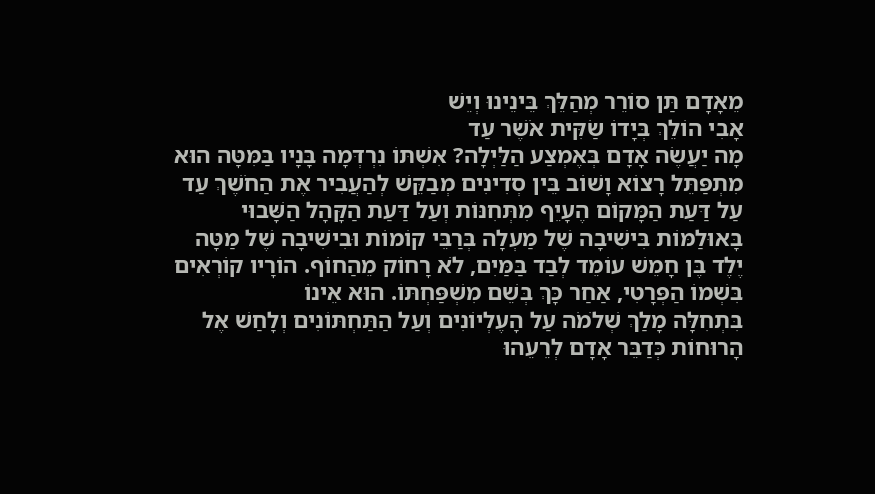מֵאָדָם תַּן סוֹרֵר מְהַלֵּךְ בֵּינֵינוּ וְיֵשׁ
אָבִי הוֹלֵךְ בְּיָדוֹ שַׂקִּית אֹשֶׁר עַד
מָה יַעֲשֶׂה אָדָם בְּאֶמְצַע הַלַּיְלָה? אִשְׁתּוֹ נִרְדְּמָה בָּנָיו בַּמִּטָּה הוּא מִתְפַּתֵּל רָצוֹא וָשׁוֹב בֵּין סְדִינִים מְבַקֵּשׁ לְהַעֲבִיר אֶת הַחֹשֶׁךְ עַד
עַל דַּעַת הַמָּקוֹם הֶעָיֵף מִתְּחִנּוֹת וְעַל דַּעַת הַקָּהָל הַשָּׁבוּי בָּאוּלַמּוֹת בִּישִׁיבָה שֶׁל מַעְלָה בְּרַבֵּי קוֹמוֹת וּבִישִׁיבָה שֶׁל מַטָּה
יֶלֶד בֶּן חָמֵשׁ עוֹמֵד לְבַד בַּמַּיִם, לֹא רָחוֹק מֵהַחוֹף. הוֹרָיו קוֹרְאִים בִּשְׁמוֹ הַפְּרָטִי, אַחַר כָּךְ בְּשֵׁם מִשְׁפַּחְתּוֹ. הוּא אֵינוֹ
בִּתְחִלָּה מָלַךְ שְׁלֹמֹה עַל הָעֶלְיוֹנִים וְעַל הַתַּחְתּוֹנִים וְלָחַשׁ אֶל הָרוּחוֹת כְּדַבֵּר אָדָם לְרֵעֵהוּ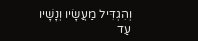וְהִגְדִּיל מַעֲשָׂיו וְנָשָׁיו עַד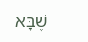שֶׁבָּא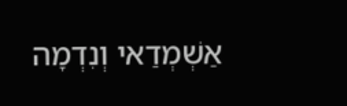אַשְׁמְדַאי וְנִדְמָה